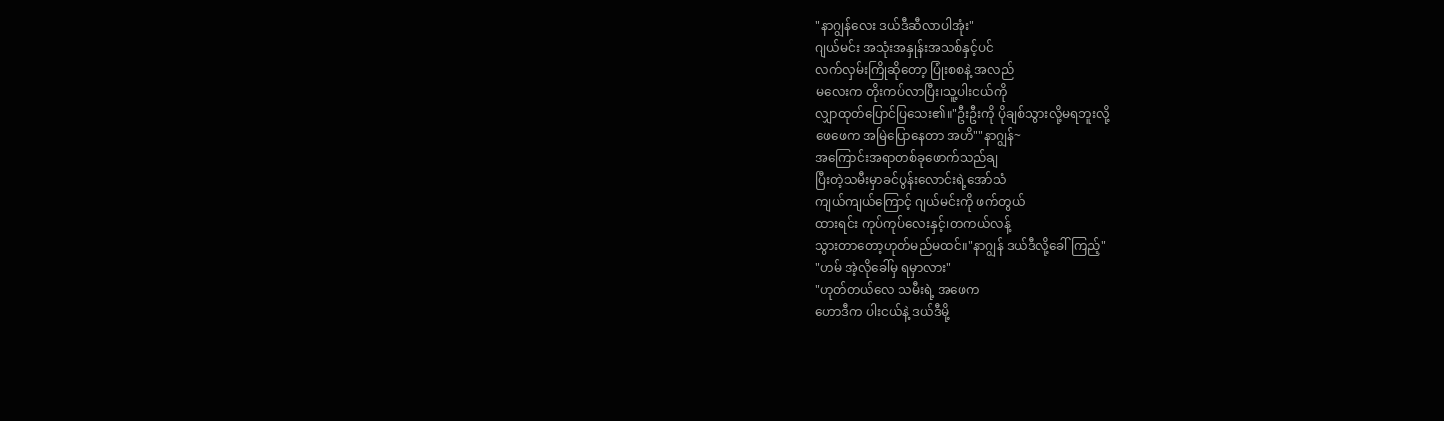"နာဂျွန်လေး ဒယ်ဒီဆီလာပါအုံး"
ဂျယ်မင်း အသုံးအနှုန်းအသစ်နှင့်ပင်
လက်လှမ်းကြိုဆိုတော့ ပြုံးစစနဲ့ အလည်
မလေးက တိုးကပ်လာပြီး၊သူ့ပါးငယ်ကို
လျှာထုတ်ပြောင်ပြသေး၏။"ဦးဦးကို ပိုချစ်သွားလို့မရဘူးလို့
ဖေဖေက အမြဲပြောနေတာ အဟိ""နာဂျွန်~
အကြောင်းအရာတစ်ခုဖောက်သည်ချ
ပြီးတဲ့သမီးမှာခင်ပွန်းလောင်းရဲ့အော်သံ
ကျယ်ကျယ်ကြောင့် ဂျယ်မင်းကို ဖက်တွယ်
ထားရင်း ကုပ်ကုပ်လေးနှင့်၊တကယ်လန့်
သွားတာတော့ဟုတ်မည်မထင်။"နာဂျွန် ဒယ်ဒီလို့ခေါ်ကြည့်"
"ဟမ် အဲ့လိုခေါ်မှ ရမှာလား"
"ဟုတ်တယ်လေ သမီးရဲ့ အဖေက
ဟောဒီက ပါးငယ်နဲ့ ဒယ်ဒီမို့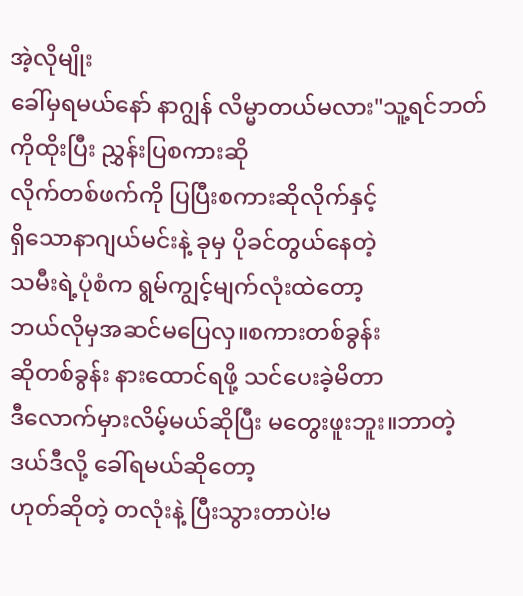အဲ့လိုမျိုး
ခေါ်မှရမယ်နော် နာဂျွန် လိမ္မာတယ်မလား"သူ့ရင်ဘတ်ကိုထိုးပြီး ညွှန်းပြစကားဆို
လိုက်တစ်ဖက်ကို ပြပြီးစကားဆိုလိုက်နှင့်
ရှိသောနာဂျယ်မင်းနဲ့ ခုမှ ပိုခင်တွယ်နေတဲ့
သမီးရဲ့ပုံစံက ရွမ်ကျွင့်မျက်လုံးထဲတော့
ဘယ်လိုမှအဆင်မပြေလှ။စကားတစ်ခွန်း
ဆိုတစ်ခွန်း နားထောင်ရဖို့ သင်ပေးခဲ့မိတာ
ဒီလောက်မှားလိမ့်မယ်ဆိုပြီး မတွေးဖူးဘူး။ဘာတဲ့ ဒယ်ဒီလို့ ခေါ်ရမယ်ဆိုတော့
ဟုတ်ဆိုတဲ့ တလုံးနဲ့ ပြီးသွားတာပဲ!မ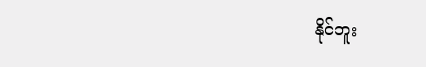နိုင်ဘူး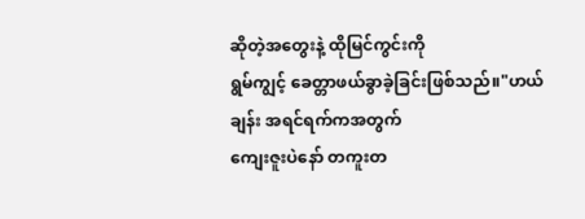ဆိုတဲ့အတွေးနဲ့ ထိုမြင်ကွင်းကို
ရွမ်ကျွင့် ခေတ္တာဖယ်ခွာခဲ့ခြင်းဖြစ်သည်။"ဟယ်ချန်း အရင်ရက်ကအတွက်
ကျေးဇူးပဲနော် တကူးတ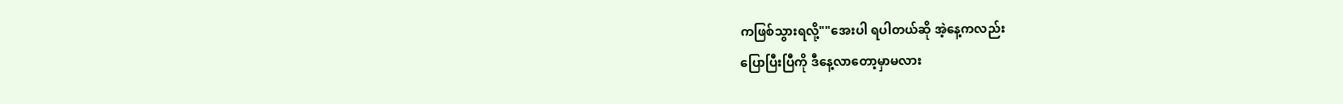ကဖြစ်သွားရလို့""အေးပါ ရပါတယ်ဆို အဲ့နေ့ကလည်း
ပြောပြီးပြီကို ဒီနေ့လာတော့မှာမလား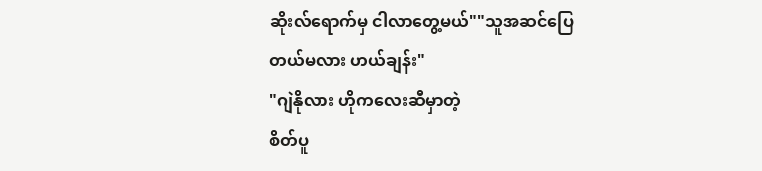ဆိုးလ်ရောက်မှ ငါလာတွေ့မယ်""သူအဆင်ပြေတယ်မလား ဟယ်ချန်း"
"ဂျဲနိုလား ဟိုကလေးဆီမှာတဲ့
စိတ်ပူ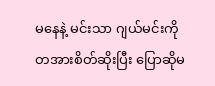မနေနဲ့ မင်းသာ ဂျယ်မင်းကို
တအားစိတ်ဆိုးပြီး ပြောဆိုမ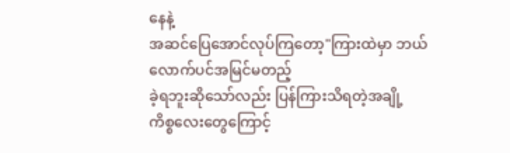နေနဲ့
အဆင်ပြေအောင်လုပ်ကြတော့"ကြားထဲမှာ ဘယ်လောက်ပင်အမြင်မတည့်
ခဲ့ရဘူးဆိုသော်လည်း ပြန်ကြားသိရတဲ့အချို့
ကိစ္စလေးတွေကြောင့်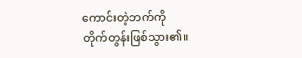ကောင်းတဲ့ဘက်ကို
တိုက်တွန်းဖြစ်သွား၏။